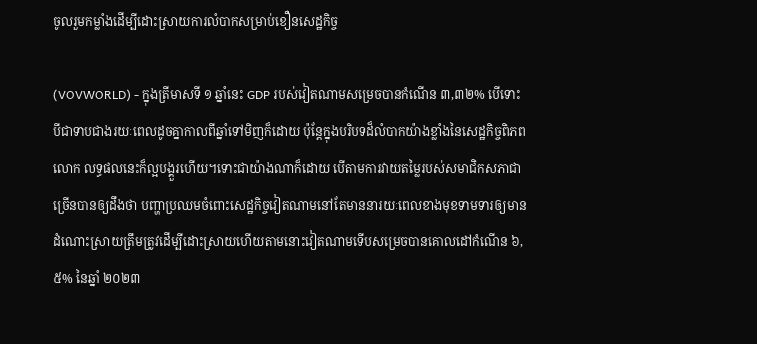ចូលរួមកម្លាំងដើម្បីដោះស្រាយការលំបាកសម្រាប់ខឿនសេដ្ឋកិច្ច

(VOVWORLD) - ក្នុងត្រីមាសទី ១ ឆ្នាំនេះ GDP របស់វៀតណាមសម្រេចបានកំណើន ៣,៣២% បើទោះបីជាទាបជាងរយៈពេលដូចគ្នាកាលពីឆ្នាំទៅមិញក៏ដោយ ប៉ុន្តែក្នុងបរិបទដ៏លំបាកយ៉ាងខ្លាំងនៃសេដ្ឋកិច្ចពិភពលោក លទ្ធផលនេះក៏ល្អបង្គួរហើយ។ទោះជាយ៉ាងណាក៏ដោយ បើតាមការវាយតម្លៃរបស់សមាជិកសភាជាច្រើនបានឲ្យដឹងថា បញ្ហាប្រឈមចំពោះសេដ្ឋកិច្ចវៀតណាមនៅតែមាននារយៈពេលខាងមុខទាមទារឲ្យមានដំណោះស្រាយត្រឹមត្រូវដើម្បីដោះស្រាយហើយតាមនោះវៀតណាមទើបសម្រេចបានគោលដៅកំណើន ៦,៥% នៃឆ្នាំ ២០២៣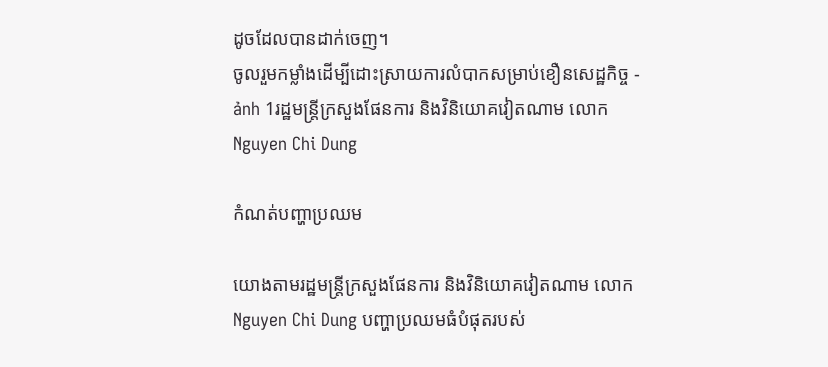ដូចដែលបានដាក់ចេញ។
ចូលរួមកម្លាំងដើម្បីដោះស្រាយការលំបាកសម្រាប់ខឿនសេដ្ឋកិច្ច - ảnh 1រដ្ឋមន្ត្រីក្រសួងផែនការ និងវិនិយោគវៀតណាម លោក Nguyen Chi Dung

កំណត់បញ្ហាប្រឈម

យោងតាមរដ្ឋមន្ត្រីក្រសួងផែនការ និងវិនិយោគវៀតណាម លោក Nguyen Chi Dung បញ្ហាប្រឈមធំបំផុតរបស់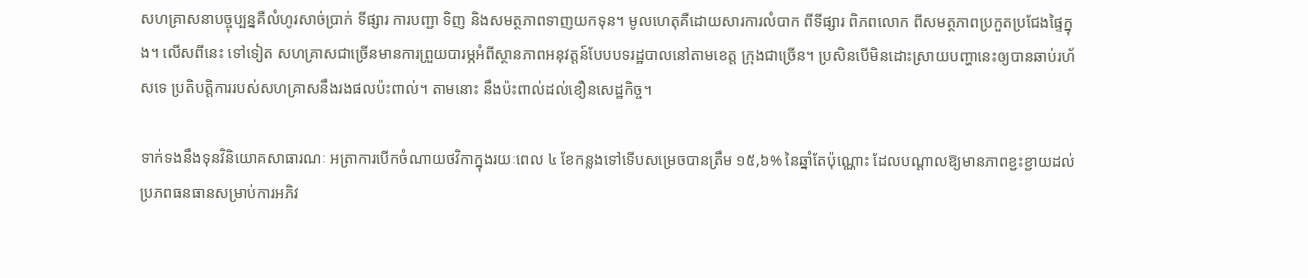សហគ្រាសនាបច្ចុប្បន្នគឺលំហូរសាច់ប្រាក់ ទីផ្សារ ការបញ្ជា ទិញ និងសមត្ថភាពទាញយកទុន។ មូលហេតុគឺដោយសារការលំបាក ពីទីផ្សារ ពិភពលោក ពីសមត្ថភាពប្រកួតប្រជែងផ្ទៃក្នុង។ លើសពីនេះ ទៅទៀត សហគ្រាសជាច្រើនមានការព្រួយបារម្ភអំពីស្ថានភាពអនុវត្តន៍បែបបទរដ្ឋបាលនៅតាមខេត្ត ក្រុងជាច្រើន។ ប្រសិនបើមិនដោះស្រាយបញ្ហានេះឲ្យបានឆាប់រហ័សទេ ប្រតិបត្តិការរបស់សហគ្រាសនឹងរងផលប៉ះពាល់។ តាមនោះ នឹងប៉ះពាល់ដល់ខឿនសេដ្ឋកិច្ច។

ទាក់ទងនឹងទុនវិនិយោគសាធារណៈ អត្រាការបើកចំណាយថវិកាក្នុងរយៈពេល ៤ ខែកន្លងទៅទើបសម្រេចបានត្រឹម ១៥,៦% នៃឆ្នាំតែប៉ុណ្ណោះ ដែលបណ្តាលឱ្យមានភាពខ្ជះខ្ជាយដល់ប្រភពធនធានសម្រាប់ការអភិវ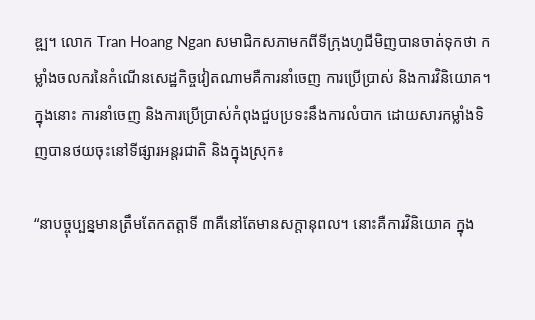ឌ្ឍ។ លោក Tran Hoang Ngan សមាជិកសភាមកពីទីក្រុងហូជីមិញបានចាត់ទុកថា កម្លាំងចលករនៃកំណើនសេដ្ឋកិច្ចវៀតណាមគឺការនាំចេញ ការប្រើប្រាស់ និងការវិនិយោគ។ ក្នុងនោះ ការនាំចេញ និងការប្រើប្រាស់កំពុងជួបប្រទះនឹងការលំបាក ដោយសារកម្លាំងទិញបានថយចុះនៅទីផ្សារអន្តរជាតិ និងក្នុងស្រុក៖

“នាបច្ចុប្បន្នមានត្រឹមតែកតត្តាទី ៣គឺនៅតែមានសក្ដានុពល។ នោះគឺការវិនិយោគ ក្នុង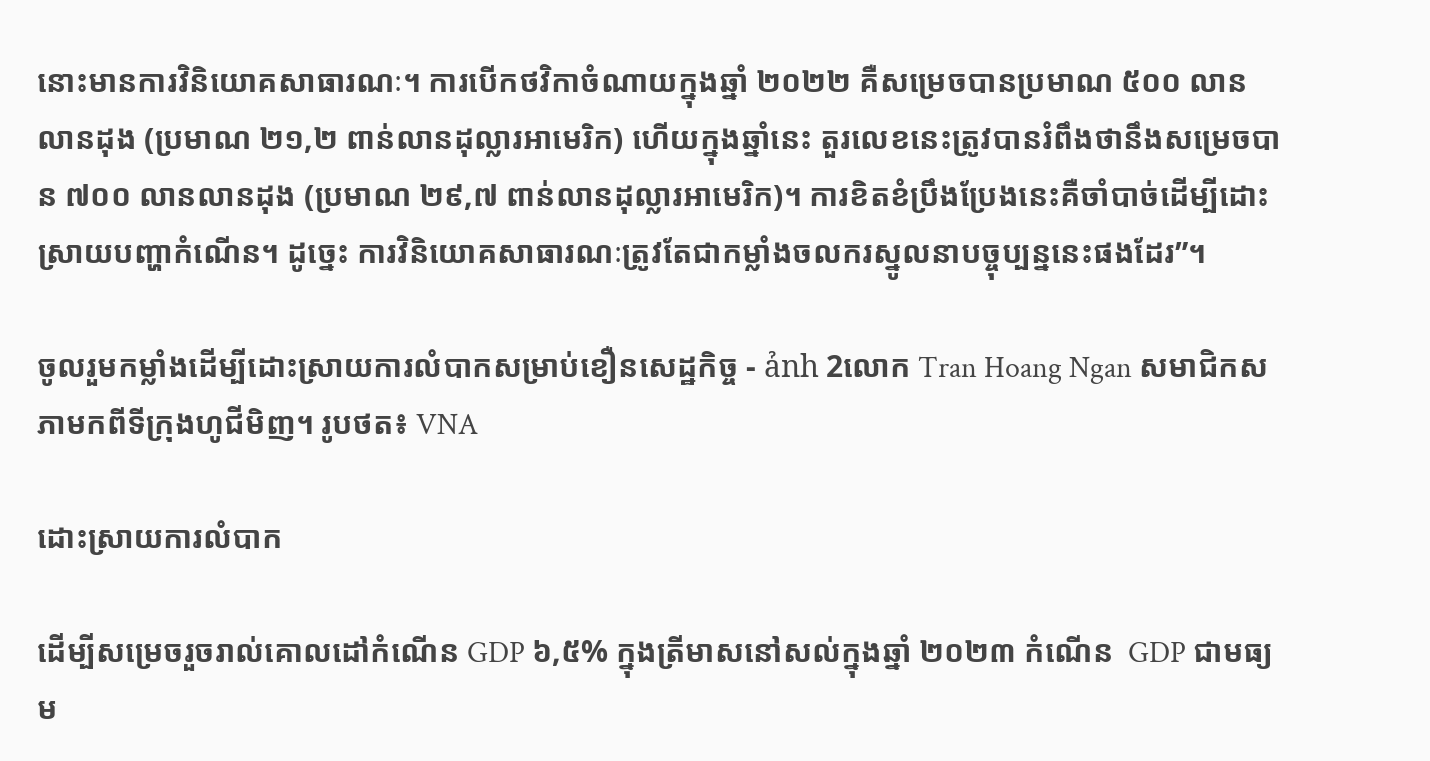នោះមានការវិនិយោគសាធារណៈ។ ការបើកថវិកាចំណាយក្នុងឆ្នាំ ២០២២ គឺសម្រេចបានប្រមាណ ៥០០ លានលានដុង (ប្រមាណ ២១,២ ពាន់លានដុល្លារអាមេរិក) ហើយក្នុងឆ្នាំនេះ តួរលេខនេះត្រូវបានរំពឹងថានឹងសម្រេចបាន ៧០០ លានលានដុង (ប្រមាណ ២៩,៧ ពាន់លានដុល្លារអាមេរិក)។ ការខិតខំប្រឹងប្រែងនេះគឺចាំបាច់ដើម្បីដោះស្រាយបញ្ហាកំណើន។ ដូច្នេះ ការវិនិយោគសាធារណៈត្រូវតែជាកម្លាំងចលករស្នូលនាបច្ចុប្បន្ននេះផងដែរ”។

ចូលរួមកម្លាំងដើម្បីដោះស្រាយការលំបាកសម្រាប់ខឿនសេដ្ឋកិច្ច - ảnh 2លោក Tran Hoang Ngan សមាជិកសភាមកពីទីក្រុងហូជីមិញ។ រូបថត៖ VNA

ដោះស្រាយការលំបាក

ដើម្បីសម្រេចរួចរាល់គោលដៅកំណើន GDP ៦,៥% ក្នុងត្រីមាសនៅសល់ក្នុងឆ្នាំ ២០២៣ កំណើន  GDP ជាមធ្យម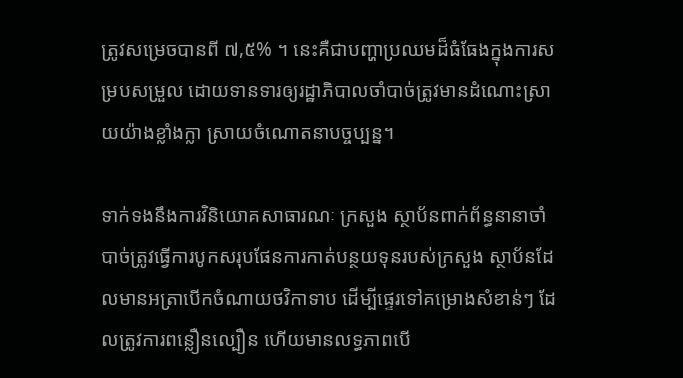ត្រូវសម្រេចបានពី ៧,៥% ។ នេះគឺជាបញ្ហាប្រឈមដ៏ធំធែងក្នុងការសម្របសម្រួល ដោយទានទារឲ្យរដ្ឋាភិបាលចាំបាច់ត្រូវមានដំណោះស្រាយយ៉ាងខ្លាំងក្លា ស្រាយចំណោតនាបច្ចប្បន្ន។

ទាក់ទងនឹងការវិនិយោគសាធារណៈ ក្រសួង ស្ថាប័នពាក់ព័ន្ធនានាចាំបាច់ត្រូវធ្វើការបូកសរុបផែនការកាត់បន្ថយទុនរបស់ក្រសួង ស្ថាប័នដែលមានអត្រាបើកចំណាយថវិកាទាប ដើម្បីផ្ទេរទៅគម្រោងសំខាន់ៗ ដែលត្រូវការពន្លឿនល្បឿន ហើយមានលទ្ធភាពបើ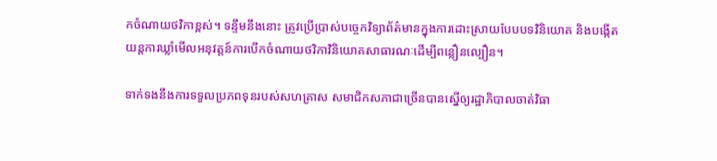កចំណាយថវិកាខ្ពស់។ ទន្ទឹមនឹងនោះ ត្រូវប្រើប្រាស់បច្ចេកវិទ្យាព័ត៌មានក្នុងការដោះស្រាយបែបបទវិនិយោគ និងបង្កើតយន្តការឃ្លាំមើលអនុវត្តន៍ការបើកចំណាយថវិកាវិនិយោគសាធារណៈដើម្បីពន្លឿនល្បឿន។

ទាក់ទងនឹងការទទួលប្រភពទុនរបស់សហគ្រាស សមាជិកសភាជាច្រើនបានស្នើឲ្យរដ្ឋាភិបាលចាត់វិធា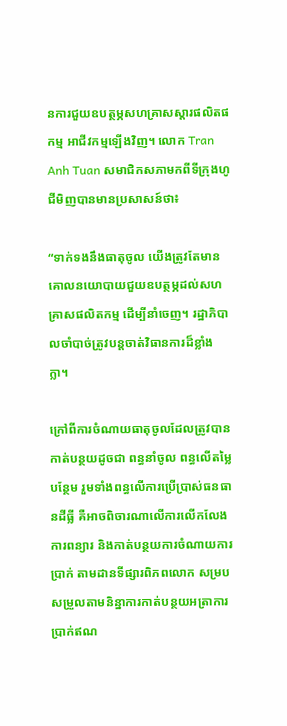នការជួយឧបត្ថម្ភសហគ្រាសស្ដារផលិតផកម្ម អាជីវកម្មឡើងវិញ។ លោក Tran Anh Tuan សមាជិកសភាមកពីទីក្រុងហូជីមិញបានមានប្រសាសន៍ថា៖

“ទាក់ទងនឹងធាតុចូល យើងត្រូវតែមានគោលនយោបាយជួយឧបត្ថម្ភដល់សហគ្រាសផលិតកម្ម ដើម្បីនាំចេញ។ រដ្ឋាភិបាលចាំបាច់ត្រូវបន្តចាត់វិធានការដ៏ខ្លាំងក្លា។

ក្រៅពីការចំណាយធាតុចូលដែលត្រូវបានកាត់បន្ថយដូចជា ពន្ធនាំចូល ពន្ធលើតម្លៃបន្ថែម រួមទាំងពន្ធលើការប្រើប្រាស់ធនធានដីធ្លី គឺអាចពិចារណាលើការលើកលែង ការពន្យារ និងកាត់បន្ថយការចំណាយការប្រាក់ តាមដានទីផ្សារពិភពលោក សម្របសម្រួលតាមនិន្នាការកាត់បន្ថយអត្រាការប្រាក់ឥណ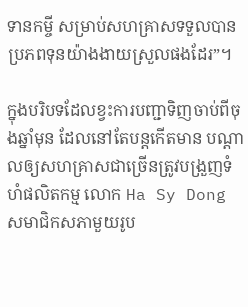ទានកម្ចី សម្រាប់សហគ្រាសទទួលបានប្រភពទុនយ៉ាងងាយស្រួលផងដែរ”។

ក្នុងបរិបទដែលខ្វះការបញ្ជាទិញចាប់ពីចុងឆ្នាំមុន ដែលនៅតែបន្តកើតមាន បណ្ដាលឲ្យសហគ្រាសជាច្រើនត្រូវបង្រួញទំហំផលិតកម្ម លោក Ha Sy Dong សមាជិកសភាមួយរូប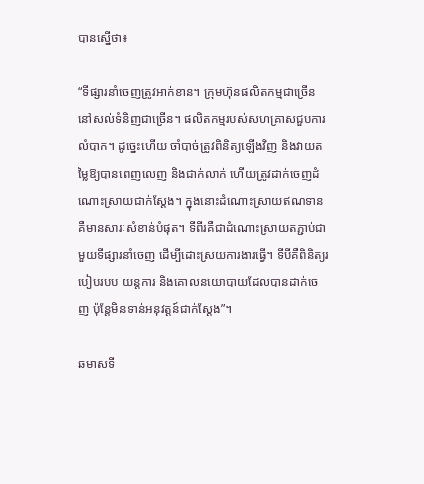បានស្នើថា៖

“ទីផ្សារនាំចេញត្រូវអាក់ខាន។ ក្រុមហ៊ុនផលិតកម្មជាច្រើននៅសល់ទំនិញជាច្រើន។ ផលិតកម្មរបស់សហគ្រាសជួបការលំបាក។ ដូច្នេះហើយ ចាំបាច់ត្រូវពិនិត្យឡើងវិញ និងវាយតម្លៃឱ្យបានពេញលេញ និងជាក់លាក់ ហើយត្រូវដាក់ចេញដំណោះស្រាយជាក់ស្ដែង។ ក្នុងនោះដំណោះស្រាយឥណទានគឺមានសារៈសំខាន់បំផុត។ ទីពីរគឺជាដំណោះស្រាយតភ្ជាប់ជាមួយទីផ្សារនាំចេញ ដើម្បីដោះស្រយការងារធ្វើ។ ទីបីគឺពិនិត្យរបៀបរបប យន្តការ និងគោលនយោបាយដែលបានដាក់ចេញ ប៉ុន្តែមិនទាន់អនុវត្តន៍ជាក់ស្ដែង”។

ឆមាសទី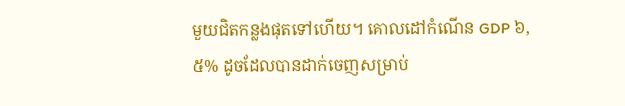មួយជិតកន្លងផុតទៅហើយ។ គោលដៅកំណើន GDP ៦,៥% ដូចដែលបានដាក់ចេញសម្រាប់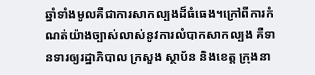ឆ្នាំទាំងមូលគឺជាការសាកល្បងដ៏ធំធេង។ក្រៅពីការកំណត់យ៉ាងច្បាស់លាស់នូវការលំបាកសាកល្បង គឺទានទារឲ្យរដ្ឋាភិបាល ក្រសួង ស្ថាប័ន និងខេត្ត ក្រុងនា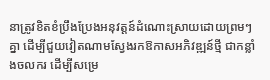នាត្រូវខិតខំប្រឹងប្រែងអនុវត្តន៍ដំណោះស្រាយដោយព្រមៗគ្នា ដើម្បីជួយវៀតណាមស្វែងរកឱកាសអភិវឌ្ឍន៍ថ្មី ជាកន្លាំងចលករ ដើម្បីសម្រេ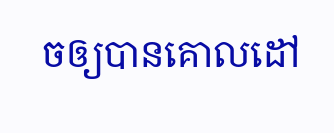ចឲ្យបានគោលដៅ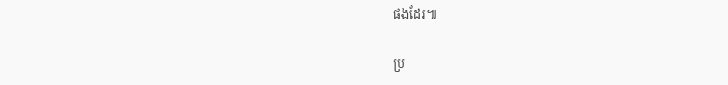ផងដែរ៕

ប្រ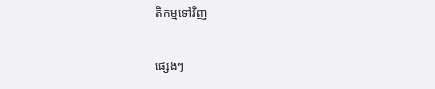តិកម្មទៅវិញ

ផ្សេងៗ